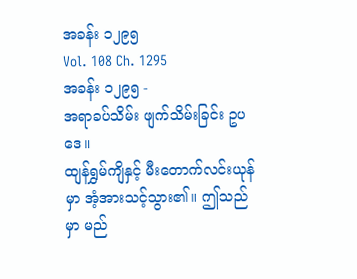အခန်း ၁၂၉၅
Vol. 108 Ch. 1295
အခန်း ၁၂၉၅ -
အရာခပ်သိမ်း ဖျက်သိမ်းခြင်း ဥပဒေ။
ထျန်ရွှမ်ကျိနှင့် မီးတောက်လင်းယုန်မှာ အံ့အားသင့်သွား၏။ ဤသည်မှာ မည်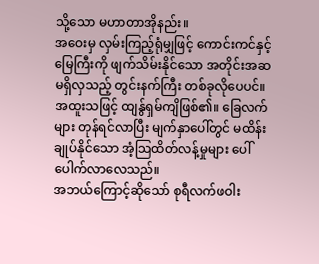သို့သော မဟာတာအိုနည်း။
အဝေးမှ လှမ်းကြည့်ရုံမျှဖြင့် ကောင်းကင်နှင့်မြေကြီးကို ဖျက်သိမ်းနိုင်သော အတိုင်းအဆမရှိလှသည့် တွင်းနက်ကြီး တစ်ခုလိုပေပင်။
အထူးသဖြင့် ထျန်ွရှမ်ကျိဖြစ်၏။ ခြေလက်များ တုန်ရင်လာပြီး မျက်နှာပေါ်တွင် မထိန်းချုပ်နိုင်သော အံ့သြထိတ်လန့်မှုများ ပေါ်ပေါက်လာလေသည်။
အဘယ်ကြောင့်ဆိုသော် စုရီလက်ဖဝါး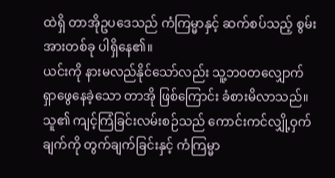ထဲရှိ တာအိုဥပဒေသည် ကံကြမ္မာနှင့် ဆက်စပ်သည့် စွမ်းအားတစ်ခု ပါရှိနေ၏။
ယင်းကို နားမလည်နိုင်သော်လည်း သူ့ဘဝတလျှောက် ရှာဖွေနေခဲ့သော တာအို ဖြစ်ကြောင်း ခံစားမိလာသည်။
သူ၏ ကျင့်ကြံခြင်းလမ်းစဉ်သည် ကောင်းကင်လျှို့ဝှက်ချက်ကို တွက်ချက်ခြင်းနှင့် ကံကြမ္မာ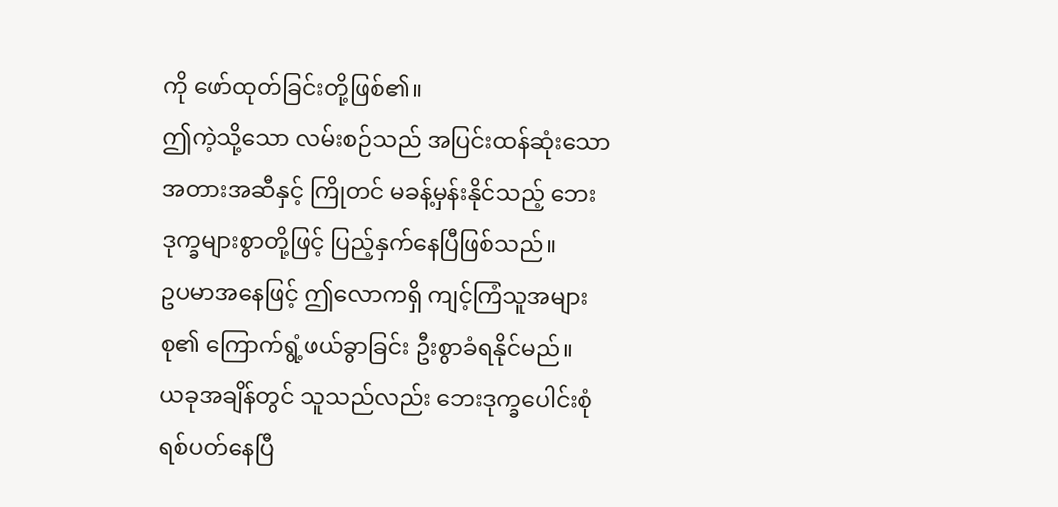ကို ဖော်ထုတ်ခြင်းတို့ဖြစ်၏။
ဤကဲ့သို့သော လမ်းစဉ်သည် အပြင်းထန်ဆုံးသော အတားအဆီနှင့် ကြိုတင် မခန့်မှန်းနိုင်သည့် ဘေးဒုက္ခများစွာတို့ဖြင့် ပြည့်နှက်နေပြီဖြစ်သည်။
ဥပမာအနေဖြင့် ဤလောကရှိ ကျင့်ကြံသူအများစု၏ ကြောက်ရွံ့ဖယ်ခွာခြင်း ဦးစွာခံရနိုင်မည်။
ယခုအချိန်တွင် သူသည်လည်း ဘေးဒုက္ခပေါင်းစုံ ရစ်ပတ်နေပြီ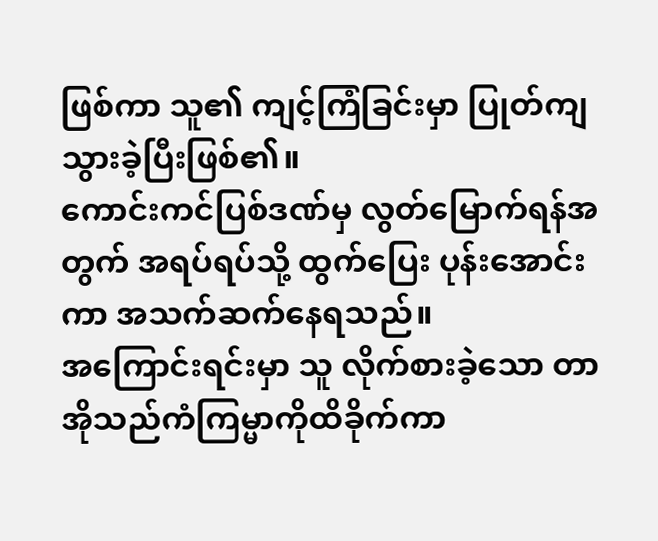ဖြစ်ကာ သူ၏ ကျင့်ကြံခြင်းမှာ ပြုတ်ကျသွားခဲ့ပြီးဖြစ်၏။
ကောင်းကင်ပြစ်ဒဏ်မှ လွတ်မြောက်ရန်အတွက် အရပ်ရပ်သို့ ထွက်ပြေး ပုန်းအောင်းကာ အသက်ဆက်နေရသည်။
အကြောင်းရင်းမှာ သူ လိုက်စားခဲ့သော တာအိုသည်ကံကြမ္မာကိုထိခိုက်ကာ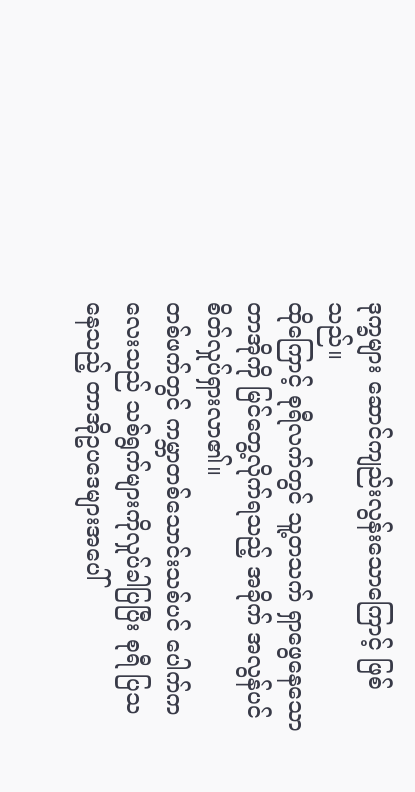ဒုက္ခများ ဆောင်ကျည်းလွန်းသောကြောင့် ဖြစ်သည်။
ထိုကြောင့် စုရီလက်တွင် သူ့တသက် ရှာဖွေနေသောတာအိုကို မြင်တွေ့လိုက်ရသည့် အခိုက် အလွန်ပင် စိတ်လှုပ်ရှားလာ၏။
တစ်ဖက်တွင် ကမ္ဘာတစ်သောင်းသစ်ပင် ပေါက်ကလေးသည် သစ်ရွက်များကိုလှုပ်ခါပြပြီး စုရီ ပြသနေသည့် တာအိုဥပဒေများအပေါ်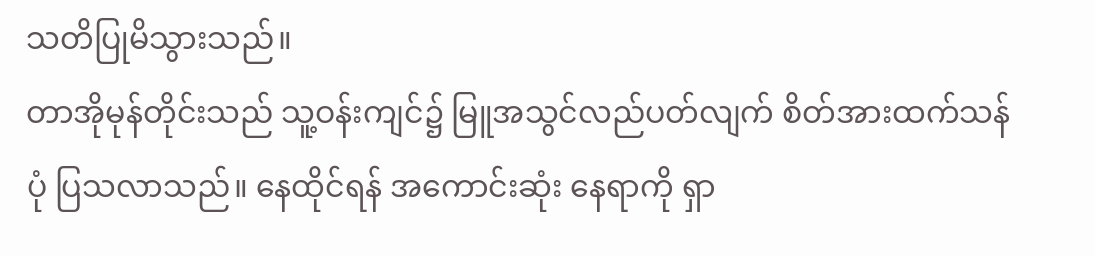သတိပြုမိသွားသည်။
တာအိုမုန်တိုင်းသည် သူ့ဝန်းကျင်၌ မြူအသွင်လည်ပတ်လျက် စိတ်အားထက်သန်ပုံ ပြသလာသည်။ နေထိုင်ရန် အကောင်းဆုံး နေရာကို ရှာ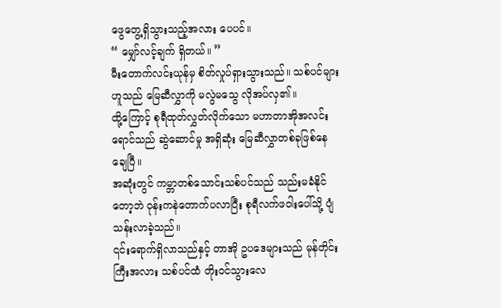ဖွေတွေ့ရှိသွားသည့်အလား ပေပင်။
“ မျှော်လင့်ချက် ရှိတယ်။ ”
မီးတောက်လင်းယုန်မှ စိတ်လှုပ်ရှားသွားသည်။ သစ်ပင်များဟူသည် မြေဆီလွှာကို မလွဲမသွေ လိုအပ်လှ၏။
ထို့ကြောင့် စုရီထုတ်လွှတ်လိုက်သော မဟာတာအိုအလင်းရောင်သည် ဆွဲဆောင်မှု အရှိဆုံး မြေဆီလွှာတစ်ခုဖြစ်နေချေပြီ။
အဆုံးတွင် ကမ္ဘာတစ်သောင်းသစ်ပင်သည် သည်းမခံနိုင်တော့ဘဲ ဝုန်းကနဲတောက်ပလာပြီး စုရီလက်ဖဝါးပေါ်သို့ ပျံသန်းလာခဲ့သည်။
၎င်းရောက်ရှိလာသည်နှင့် တာအို ဥပဒေများသည် မုန်တိုင်းကြီးအလား သစ်ပင်ထံ တိုးဝင်သွားလေ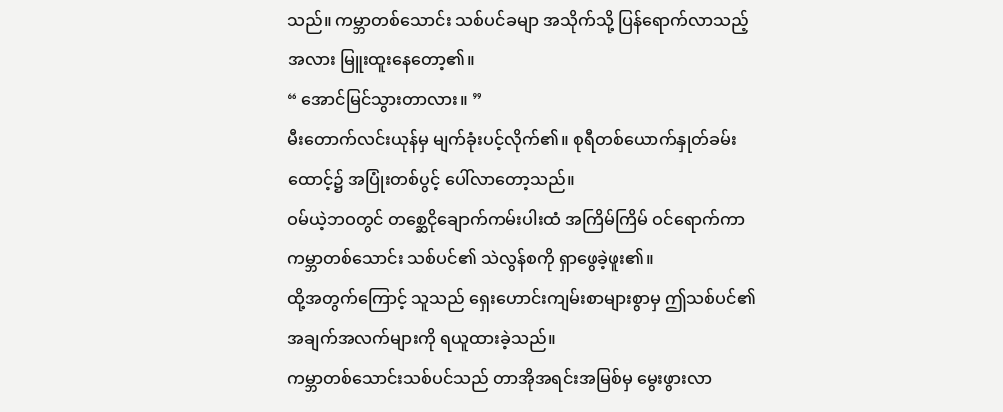သည်။ ကမ္ဘာတစ်သောင်း သစ်ပင်ခမျာ အသိုက်သို့ ပြန်ရောက်လာသည့် အလား မြူးထူးနေတော့၏။
“ အောင်မြင်သွားတာလား။ ”
မီးတောက်လင်းယုန်မှ မျက်ခုံးပင့်လိုက်၏။ စုရီတစ်ယောက်နှုတ်ခမ်းထောင့်၌ အပြုံးတစ်ပွင့် ပေါ်လာတော့သည်။
ဝမ်ယဲ့ဘဝတွင် တစ္ဆေငိုချောက်ကမ်းပါးထံ အကြိမ်ကြိမ် ဝင်ရောက်ကာ ကမ္ဘာတစ်သောင်း သစ်ပင်၏ သဲလွန်စကို ရှာဖွေခဲ့ဖူး၏။
ထို့အတွက်ကြောင့် သူသည် ရှေးဟောင်းကျမ်းစာများစွာမှ ဤသစ်ပင်၏ အချက်အလက်များကို ရယူထားခဲ့သည်။
ကမ္ဘာတစ်သောင်းသစ်ပင်သည် တာအိုအရင်းအမြစ်မှ မွေးဖွားလာ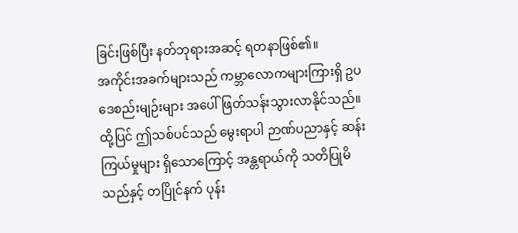ခြင်းဖြစ်ပြီး နတ်ဘုရားအဆင့် ရတနာဖြစ်၏။
အကိုင်းအခက်များသည် ကမ္ဘာလောကများကြားရှိ ဥပဒေစည်းမျဉ်းများ အပေါ် ဖြတ်သန်းသွားလာနိုင်သည်။
ထို့ပြင် ဤသစ်ပင်သည် မွေးရာပါ ဉာဏ်ပညာနှင့် ဆန်းကြယ်မှုများ ရှိသောကြောင့် အန္တရာယ်ကို သတိပြုမိသည်နှင့် တပြိုင်နက် ပုန်း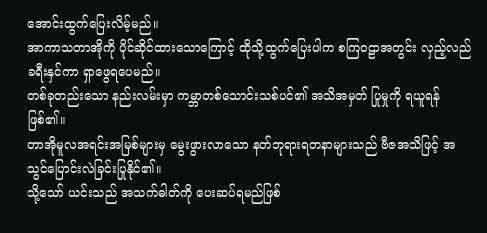အောင်းထွက်ပြေးလိမ့်မည်။
အာကာသတာအိုကို ပိုင်ဆိုင်ထားသောကြောင့် ထိုသို့ထွက်ပြေးပါက စကြဝဠာအတွင်း လှည့်လည်ခရီးနှင်ကာ ရှာဖွေရပေမည်။
တစ်ခုတည်းသော နည်းလမ်းမှာ ကမ္ဘာတစ်သောင်းသစ်ပင်၏ အသိအမှတ် ပြုမှုကို ရယူရန်ဖြစ်၏။
တာအိုမူလအရင်းအမြစ်များမှ မွေးဖွားလာသော နတ်ဘုရားရတနာများသည် ဗီဇအသိဖြင့် အသွင်ပြောင်းလဲခြင်းပြုနိုင်၏။
သို့သော် ယင်းသည် အသက်ဓါတ်ကို ပေးဆပ်ရမည်ဖြစ်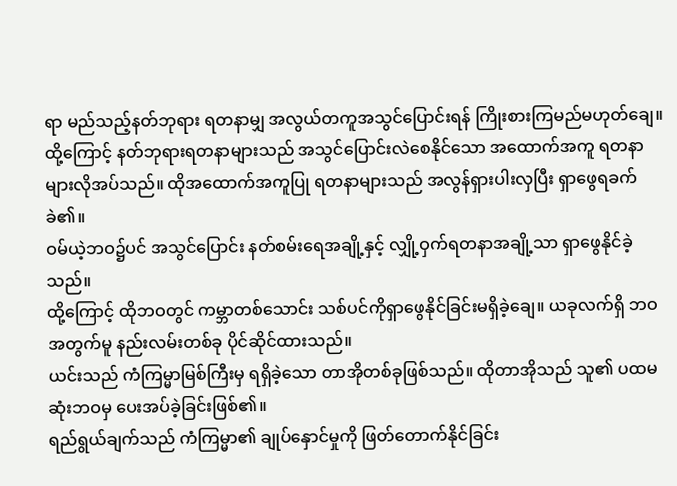ရာ မည်သည့်နတ်ဘုရား ရတနာမျှ အလွယ်တကူအသွင်ပြောင်းရန် ကြိုးစားကြမည်မဟုတ်ချေ။
ထို့ကြောင့် နတ်ဘုရားရတနာများသည် အသွင်ပြောင်းလဲစေနိုင်သော အထောက်အကူ ရတနာများလိုအပ်သည်။ ထိုအထောက်အကူပြု ရတနာများသည် အလွန်ရှားပါးလှပြီး ရှာဖွေရခက်ခဲ၏။
ဝမ်ယဲ့ဘဝ၌ပင် အသွင်ပြောင်း နတ်စမ်းရေအချို့နှင့် လျှို့ဝှက်ရတနာအချို့သာ ရှာဖွေနိုင်ခဲ့သည်။
ထို့ကြောင့် ထိုဘဝတွင် ကမ္ဘာတစ်သောင်း သစ်ပင်ကိုရှာဖွေနိုင်ခြင်းမရှိခဲ့ချေ။ ယခုလက်ရှိ ဘဝအတွက်မူ နည်းလမ်းတစ်ခု ပိုင်ဆိုင်ထားသည်။
ယင်းသည် ကံကြမ္မာမြစ်ကြီးမှ ရရှိခဲ့သော တာအိုတစ်ခုဖြစ်သည်။ ထိုတာအိုသည် သူ၏ ပထမဆုံးဘဝမှ ပေးအပ်ခဲ့ခြင်းဖြစ်၏။
ရည်ရွယ်ချက်သည် ကံကြမ္မာ၏ ချုပ်နှောင်မှုကို ဖြတ်တောက်နိုင်ခြင်း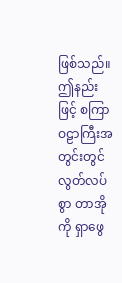ဖြစ်သည်။ ဤနည်းဖြင့် စကြာဝဠာကြီးအတွင်းတွင် လွတ်လပ်စွာ တာအိုကို ရှာဖွေ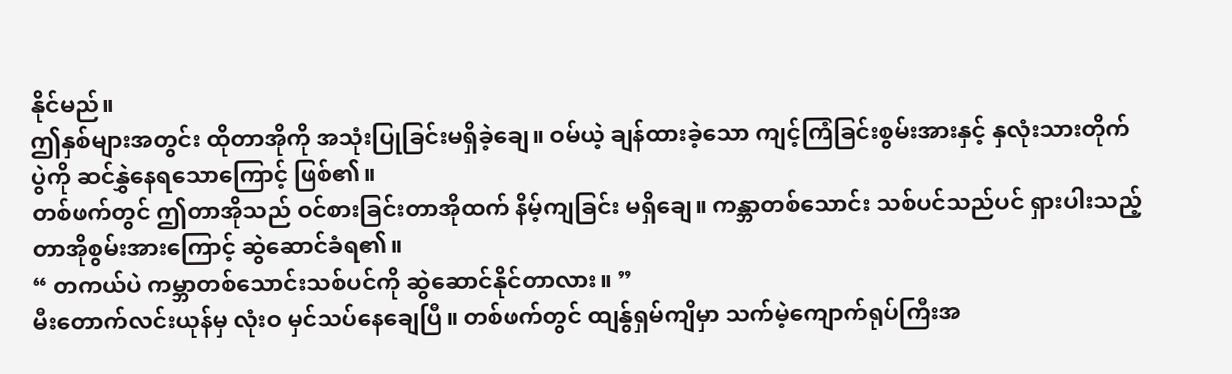နိုင်မည်။
ဤနှစ်များအတွင်း ထိုတာအိုကို အသုံးပြုခြင်းမရှိခဲ့ချေ။ ဝမ်ယဲ့ ချန်ထားခဲ့သော ကျင့်ကြံခြင်းစွမ်းအားနှင့် နှလုံးသားတိုက်ပွဲကို ဆင်နွှဲနေရသောကြောင့် ဖြစ်၏။
တစ်ဖက်တွင် ဤတာအိုသည် ဝင်စားခြင်းတာအိုထက် နိမ့်ကျခြင်း မရှိချေ။ ကန္ဘာတစ်သောင်း သစ်ပင်သည်ပင် ရှားပါးသည့် တာအိုစွမ်းအားကြောင့် ဆွဲဆောင်ခံရ၏။
“ တကယ်ပဲ ကမ္ဘာတစ်သောင်းသစ်ပင်ကို ဆွဲဆောင်နိုင်တာလား။ ”
မီးတောက်လင်းယုန်မှ လုံးဝ မှင်သပ်နေချေပြီ။ တစ်ဖက်တွင် ထျန်ွရှမ်ကျိမှာ သက်မဲ့ကျောက်ရုပ်ကြီးအ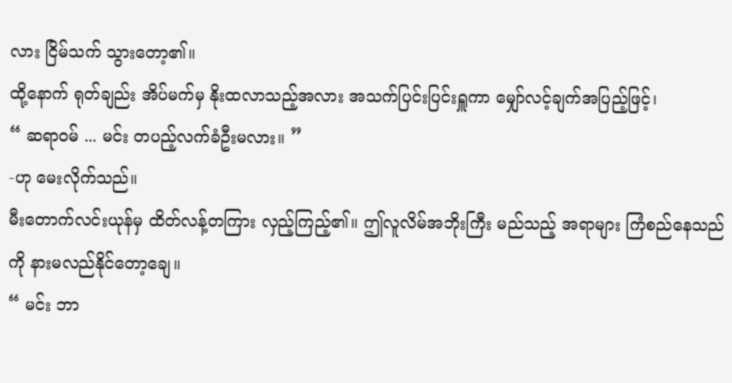လား ငြိမ်သက် သွားတော့၏။
ထို့နောက် ရုတ်ချည်း အိပ်မက်မှ နိုးထလာသည့်အလား အသက်ပြင်းပြင်းရှူကာ မျှော်လင့်ချက်အပြည့်ဖြင့်၊
“ ဆရာဝမ် ... မင်း တပည့်လက်ခံဦးမလား။ ”
-ဟု မေးလိုက်သည်။
မီးတောက်လင်းယုန်မှ ထိတ်လန့်တကြား လှည့်ကြည့်၏။ ဤလူလိမ်အဘိုးကြီး မည်သည့် အရာများ ကြံစည်နေသည်ကို နားမလည်နိုင်တော့ချေ။
“ မင်း ဘာ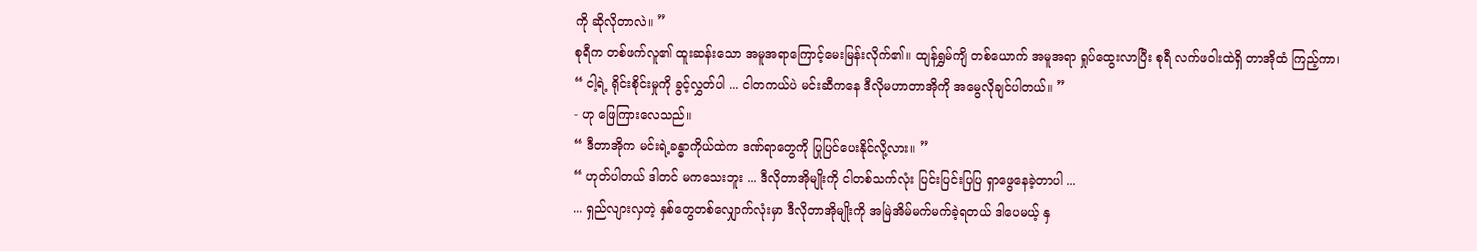ကို ဆိုလိုတာလဲ။ ”
စုရီက တစ်ဖက်လူ၏ ထူးဆန်းသော အမူအရာကြောင့်မေးမြန်းလိုက်၏။ ထျန်ရွှမ်ကျိ တစ်ယောက် အမူအရာ ရှုပ်ထွေးလာပြီး စုရီ လက်ဖဝါးထဲရှိ တာအိုထံ ကြည့်ကာ၊
“ ငါ့ရဲ့ ရိုင်းစိုင်းမှုကို ခွင့်လွှတ်ပါ ... ငါတကယ်ပဲ မင်းဆီကနေ ဒီလိုမဟာတာအိုကို အမွေလိုချင်ပါတယ်။ ”
- ဟု ဖြေကြားလေသည်။
“ ဒီတာအိုက မင်းရဲ့ခန္ဓာကိုယ်ထဲက ဒဏ်ရာတွေကို ပြုပြင်ပေးနိုင်လို့လား။ ”
“ ဟုတ်ပါတယ် ဒါတင် မကသေးဘူး ... ဒီလိုတာအိုမျိုးကို ငါတစ်သက်လုံး ပြင်းပြင်းပြပြ ရှာဖွေနေခဲ့တာပါ ...
... ရှည်လျားလှတဲ့ နှစ်တွေတစ်လျှောက်လုံးမှာ ဒီလိုတာအိုမျိုးကို အမြဲအိမ်မက်မက်ခဲ့ရတယ် ဒါပေမယ့် နှ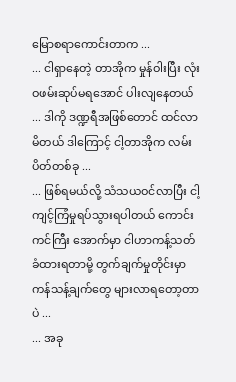မြောစရာကောင်းတာက ...
... ငါရှာနေတဲ့ တာအိုက မှုန်ဝါးပြီး လုံးဝဖမ်းဆုပ်မရအောင် ပါးလျနေတယ် ... ဒါကို ဒဏ္ဍရီအဖြစ်တောင် ထင်လာမိတယ် ဒါကြောင့် ငါ့တာအိုက လမ်းပိတ်တစ်ခု ...
... ဖြစ်ရမယ်လို့ သံသယဝင်လာပြီး ငါ့ကျင့်ကြံမှုရပ်သွားရပါတယ် ကောင်းကင်ကြီး အောက်မှာ ငါဟာကန့်သတ်ခံထားရတာမို့ တွက်ချက်မှုတိုင်းမှာ ကန်သန့်ချက်တွေ များလာရတော့တာပဲ ...
... အခု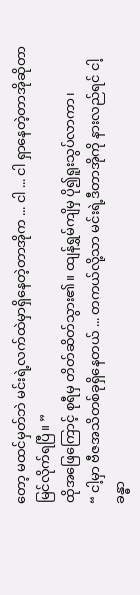တော့ မထင်မှတ်ဘဲ မင်းရဲ့လက်ထဲမှာရှိနေတဲ့တာအိုက ... ငါ ... ငါ ရှာနေတဲ့တာအိုဆိုတာ မြင်လိုက်ရပြီ။ ”
ထိုအဖြေကြောင့် စုရီမှ တိတ်ဆိတ်သွား၏။ ထျန်ရွှမ်ကျိမှ ပို၍ရူးသွပ်လာကာ၊
“ ငါ့မှာ ဗီဇအသိတစ်ခုရှိနေတယ် ... တကယ်လို့သာ မင်းရဲ့ဒီတာအိုကို နားလည်ရင် ငါ့ခန္ဓာ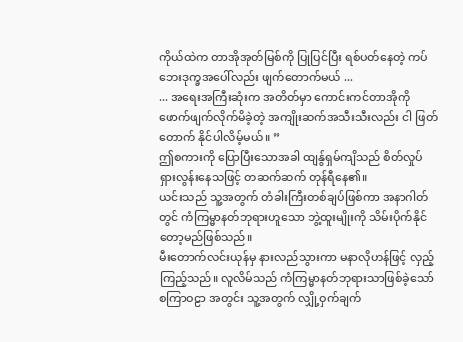ကိုယ်ထဲက တာအိုအုတ်မြစ်ကို ပြုပြင်ပြီး ရစ်ပတ်နေတဲ့ ကပ်ဘေးဒုက္ခအပေါ်လည်း ဖျက်တောက်မယ် ...
... အရေးအကြီးဆုံးက အတိတ်မှာ ကောင်းကင်တာအိုကို ဖောက်ဖျက်လိုက်မိခဲ့တဲ့ အကျိုးဆက်အသီးသီးလည်း ငါ ဖြတ်တောက် နိုင်ပါလိမ့်မယ်။ ”
ဤစကားကို ပြောပြီးသောအခါ ထျန်ွရှမ်ကျိသည် စိတ်လှုပ်ရှားလွန်းနေသဖြင့် တဆက်ဆက် တုန်ရီနေ၏။
ယင်းသည် သူ့အတွက် တံခါးကြီးတစ်ချပ်ဖြစ်ကာ အနာဂါတ်တွင် ကံကြမ္မာနတ်ဘုရားဟူသော ဘွဲ့ထူးမျိုးကို သိမ်းပိုက်နိုင်တော့မည်ဖြစ်သည်။
မီးတောက်လင်းယုန်မှ နားလည်သွားကာ မနာလိုဟန်ဖြင့် လှည့်ကြည့်သည်။ လူလိမ်သည် ကံကြမ္မာနတ်ဘုရားသာဖြစ်ခဲ့သော် စကြာဝဠာ အတွင်း သူ့အတွက် လျှို့ဝှက်ချက်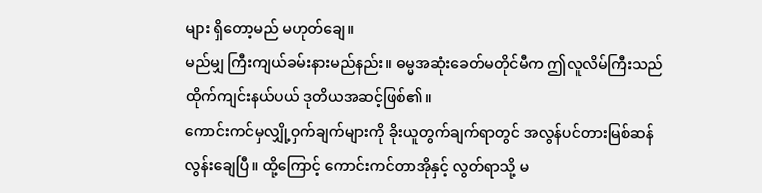များ ရှိတော့မည် မဟုတ်ချေ။
မည်မျှ ကြီးကျယ်ခမ်းနားမည်နည်း။ ဓမ္မအဆုံးခေတ်မတိုင်မီက ဤလူလိမ်ကြီးသည် ထိုက်ကျင်းနယ်ပယ် ဒုတိယအဆင့်ဖြစ်၏။
ကောင်းကင်မှလျှို့ဝှက်ချက်များကို ခိုးယူတွက်ချက်ရာတွင် အလွန်ပင်တားမြစ်ဆန် လွန်းချေပြီ။ ထို့ကြောင့် ကောင်းကင်တာအိုနှင့် လွတ်ရာသို့ မ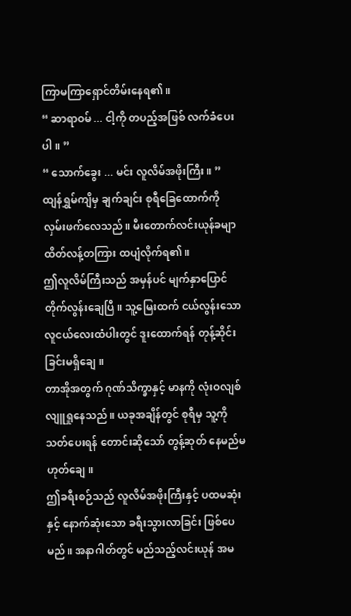ကြာမကြာရှောင်တိမ်းနေရ၏။
“ ဆာရာဝမ် ... ငါ့ကို တပည့်အဖြစ် လက်ခံပေးပါ။ ”
“ သောက်ခွေး ... မင်း လူလိမ်အဖိုးကြီး။ ”
ထျန်ရွှမ်ကျိမှ ချက်ချင်း စုရီခြေထောက်ကို လှမ်းဖက်လေသည်။ မီးတောက်လင်းယုန်ခမျာ ထိတ်လန့်တကြား ထပျံလိုက်ရ၏။
ဤလူလိမ်ကြီးသည် အမှန်ပင် မျက်နှာပြောင်တိုက်လွန်းချေပြီ။ သူ့မြေးထက် ငယ်လွန်းသော လူငယ်လေးထံပါးတွင် ဒူးထောက်ရန် တုန့်ဆိုင်းခြင်းမရှိချေ။
တာအိုအတွက် ဂုဏ်သိက္ခာနှင့် မာနကို လုံးဝလျစ်လျူရှုနေသည်။ ယခုအချိန်တွင် စုရီမှ သူ့ကို သတ်ပေးရန် တောင်းဆိုသော် တွန့်ဆုတ် နေမည်မဟုတ်ချေ။
ဤခရီးစဉ်သည် လူလိမ်အဖိုးကြီးနှင့် ပထမဆုံးနှင့် နောက်ဆုံးသော ခရီးသွားလာခြင်း ဖြစ်ပေမည်။ အနာဂါတ်တွင် မည်သည့်လင်းယုန် အမ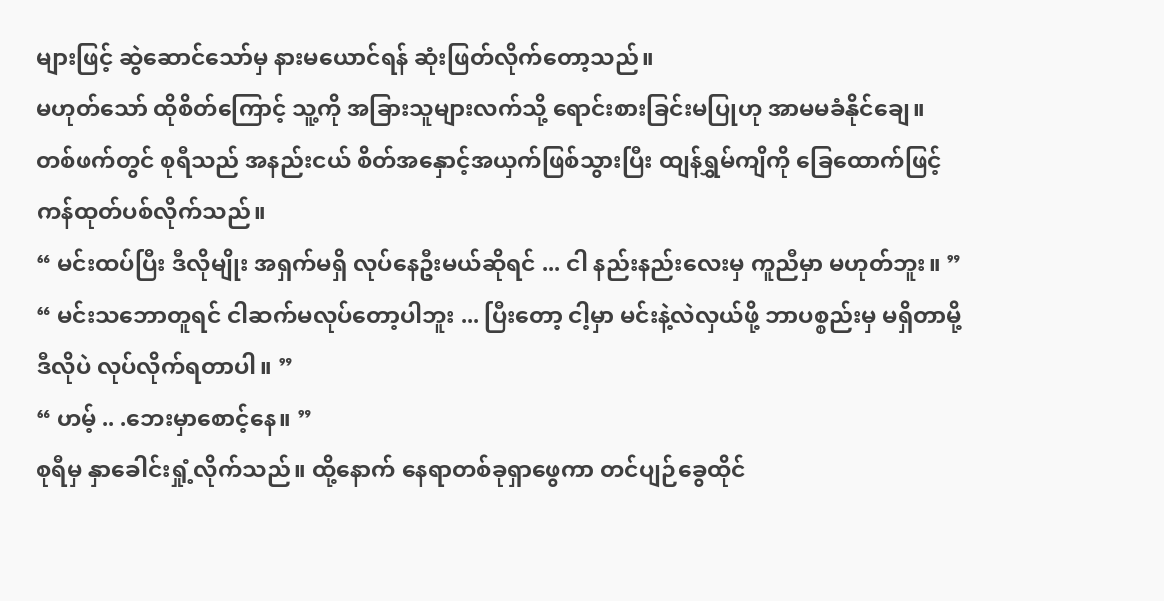များဖြင့် ဆွဲဆောင်သော်မှ နားမယောင်ရန် ဆုံးဖြတ်လိုက်တော့သည်။
မဟုတ်သော် ထိုစိတ်ကြောင့် သူ့ကို အခြားသူများလက်သို့ ရောင်းစားခြင်းမပြုဟု အာမမခံနိုင်ချေ။
တစ်ဖက်တွင် စုရီသည် အနည်းငယ် စိတ်အနှောင့်အယှက်ဖြစ်သွားပြီး ထျန်ရွှမ်ကျိကို ခြေထောက်ဖြင့် ကန်ထုတ်ပစ်လိုက်သည်။
“ မင်းထပ်ပြီး ဒီလိုမျိုး အရှက်မရှိ လုပ်နေဦးမယ်ဆိုရင် ... ငါ နည်းနည်းလေးမှ ကူညီမှာ မဟုတ်ဘူး။ ”
“ မင်းသဘောတူရင် ငါဆက်မလုပ်တော့ပါဘူး ... ပြီးတော့ ငါ့မှာ မင်းနဲ့လဲလှယ်ဖို့ ဘာပစ္စည်းမှ မရှိတာမို့ ဒီလိုပဲ လုပ်လိုက်ရတာပါ။ ”
“ ဟမ့် .. .ဘေးမှာစောင့်နေ။ ”
စုရီမှ နှာခေါင်းရှုံ့လိုက်သည်။ ထို့နောက် နေရာတစ်ခုရှာဖွေကာ တင်ပျဉ်ခွေထိုင်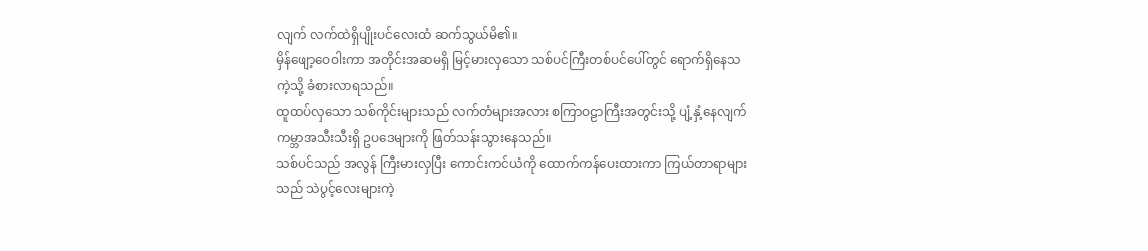လျက် လက်ထဲရှိပျိုးပင်လေးထံ ဆက်သွယ်မိ၏။
မှိန်ဖျော့ဝေဝါးကာ အတိုင်းအဆမရှိ မြင့်မားလှသော သစ်ပင်ကြီးတစ်ပင်ပေါ်တွင် ရောက်ရှိနေသကဲ့သို့ ခံစားလာရသည်။
ထူထပ်လှသော သစ်ကိုင်းများသည် လက်တံများအလား စကြာဝဠာကြီးအတွင်းသို့ ပျံ့နှံ့နေလျက် ကမ္ဘာအသီးသီးရှိ ဥပဒေများကို ဖြတ်သန်းသွားနေသည်။
သစ်ပင်သည် အလွန် ကြီးမားလှပြီး ကောင်းကင်ယံကို ထောက်ကန်ပေးထားကာ ကြယ်တာရာများသည် သဲပွင့်လေးများကဲ့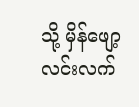သို့ မှိန်ဖျော့လင်းလက်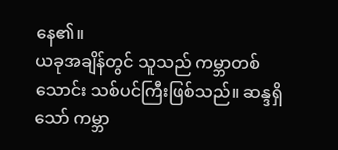နေ၏။
ယခုအချိန်တွင် သူသည် ကမ္ဘာတစ်သောင်း သစ်ပင်ကြီးဖြစ်သည်။ ဆန္ဒရှိသော် ကမ္ဘာ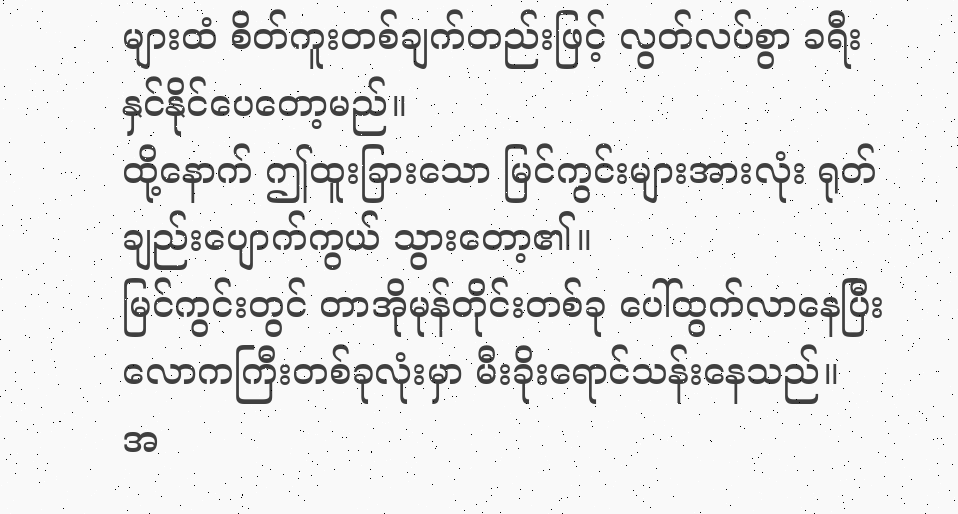များထံ စိတ်ကူးတစ်ချက်တည်းဖြင့် လွတ်လပ်စွာ ခရီးနှင်နိုင်ပေတော့မည်။
ထို့နောက် ဤထူးခြားသော မြင်ကွင်းများအားလုံး ရုတ်ချည်းပျောက်ကွယ် သွားတော့၏။
မြင်ကွင်းတွင် တာအိုမုန်တိုင်းတစ်ခု ပေါ်ထွက်လာနေပြီး လောကကြီးတစ်ခုလုံးမှာ မီးခိုးရောင်သန်းနေသည်။
အ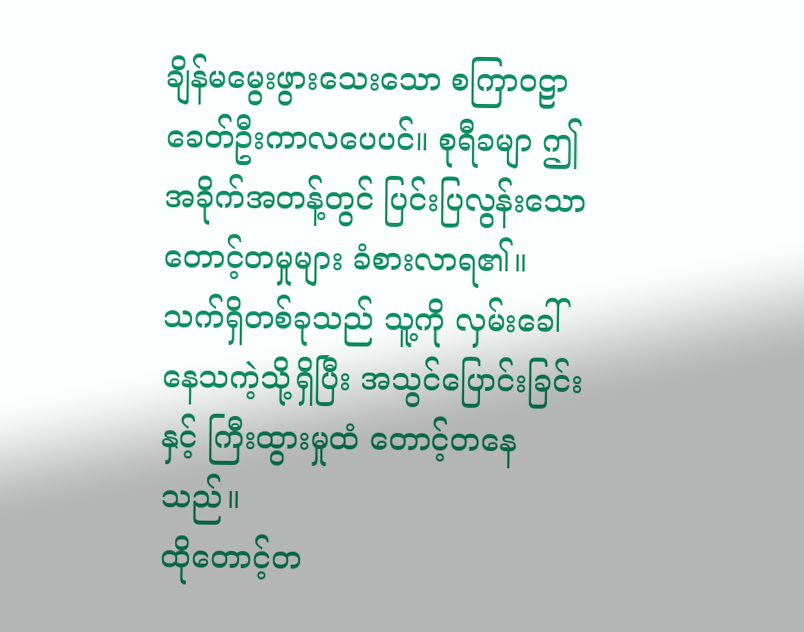ချိန်မမွေးဖွားသေးသော စကြာဝဠာခေတ်ဦးကာလပေပင်။ စုရီခမျာ ဤအခိုက်အတန့်တွင် ပြင်းပြလွန်းသော တောင့်တမှုများ ခံစားလာရ၏။
သက်ရှိတစ်ခုသည် သူ့ကို လှမ်းခေါ်နေသကဲ့သို့ရှိပြီး အသွင်ပြောင်းခြင်းနှင့် ကြီးထွားမှုထံ တောင့်တနေသည်။
ထိုတောင့်တ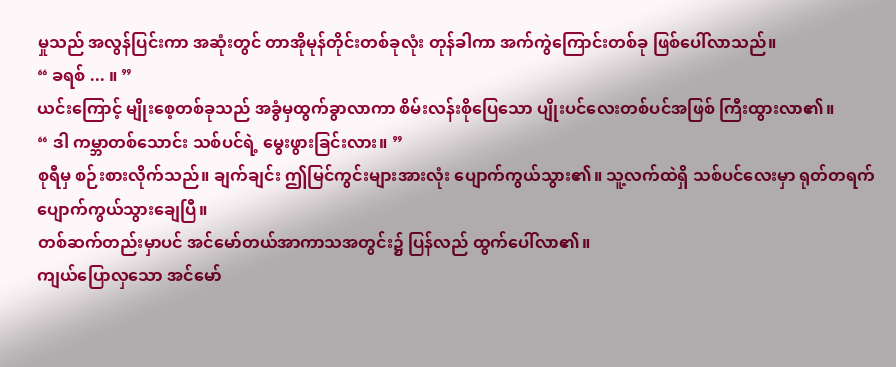မှုသည် အလွန်ပြင်းကာ အဆုံးတွင် တာအိုမုန်တိုင်းတစ်ခုလုံး တုန်ခါကာ အက်ကွဲကြောင်းတစ်ခု ဖြစ်ပေါ်လာသည်။
“ ခရစ် ... ။ ”
ယင်းကြောင့် မျိုးစေ့တစ်ခုသည် အခွံမှထွက်ခွာလာကာ စိမ်းလန်းစိုပြေသော ပျိုးပင်လေးတစ်ပင်အဖြစ် ကြီးထွားလာ၏။
“ ဒါ ကမ္ဘာတစ်သောင်း သစ်ပင်ရဲ့ မွေးဖွားခြင်းလား။ ”
စုရီမှ စဉ်းစားလိုက်သည်။ ချက်ချင်း ဤမြင်ကွင်းများအားလုံး ပျောက်ကွယ်သွား၏။ သူ့လက်ထဲရှိ သစ်ပင်လေးမှာ ရုတ်တရက် ပျောက်ကွယ်သွားချေပြီ။
တစ်ဆက်တည်းမှာပင် အင်မော်တယ်အာကာသအတွင်း၌ ပြန်လည် ထွက်ပေါ်လာ၏။
ကျယ်ပြောလှသော အင်မော်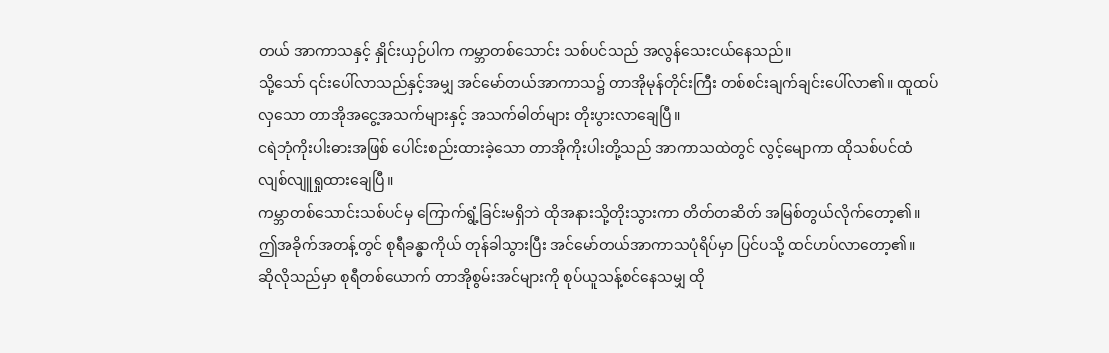တယ် အာကာသနှင့် နှိုင်းယှဉ်ပါက ကမ္ဘာတစ်သောင်း သစ်ပင်သည် အလွန်သေးငယ်နေသည်။
သို့သော် ၎င်းပေါ်လာသည်နှင့်အမျှ အင်မော်တယ်အာကာသ၌ တာအိုမုန်တိုင်းကြီး တစ်စင်းချက်ချင်းပေါ်လာ၏။ ထူထပ်လှသော တာအိုအငွေ့အသက်များနှင့် အသက်ဓါတ်များ တိုးပွားလာချေပြီ။
ငရဲဘုံကိုးပါးဓားအဖြစ် ပေါင်းစည်းထားခဲ့သော တာအိုကိုးပါးတို့သည် အာကာသထဲတွင် လွင့်မျောကာ ထိုသစ်ပင်ထံ လျစ်လျူရှုထားချေပြီ။
ကမ္ဘာတစ်သောင်းသစ်ပင်မှ ကြောက်ရွံ့ခြင်းမရှိဘဲ ထိုအနားသို့တိုးသွားကာ တိတ်တဆိတ် အမြစ်တွယ်လိုက်တော့၏။
ဤအခိုက်အတန့်တွင် စုရီခန္ဓာကိုယ် တုန်ခါသွားပြီး အင်မော်တယ်အာကာသပုံရိပ်မှာ ပြင်ပသို့ ထင်ဟပ်လာတော့၏။
ဆိုလိုသည်မှာ စုရီတစ်ယောက် တာအိုစွမ်းအင်များကို စုပ်ယူသန့်စင်နေသမျှ ထို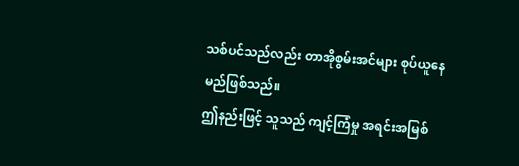သစ်ပင်သည်လည်း တာအိုစွမ်းအင်များ စုပ်ယူနေမည်ဖြစ်သည်။
ဤနည်းဖြင့် သူသည် ကျင့်ကြံမှု အရင်းအမြစ်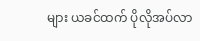များ ယခင်ထက် ပိုလိုအပ်လာ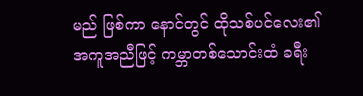မည် ဖြစ်ကာ နောင်တွင် ထိုသစ်ပင်လေး၏ အကူအညီဖြင့် ကမ္ဘာတစ်သောင်းထံ ခရီး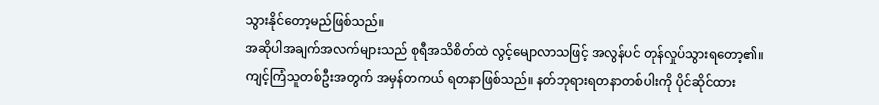သွားနိုင်တော့မည်ဖြစ်သည်။
အဆိုပါအချက်အလက်များသည် စုရီအသိစိတ်ထဲ လွင့်မျောလာသဖြင့် အလွန်ပင် တုန်လှုပ်သွားရတော့၏။
ကျင့်ကြံသူတစ်ဦးအတွက် အမှန်တကယ် ရတနာဖြစ်သည်။ နတ်ဘုရားရတနာတစ်ပါးကို ပိုင်ဆိုင်ထား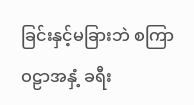ခြင်းနှင့်မခြားဘဲ စကြာဝဠာအနှံ့ ခရီး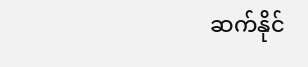ဆက်နိုင်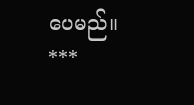ပေမည်။
***